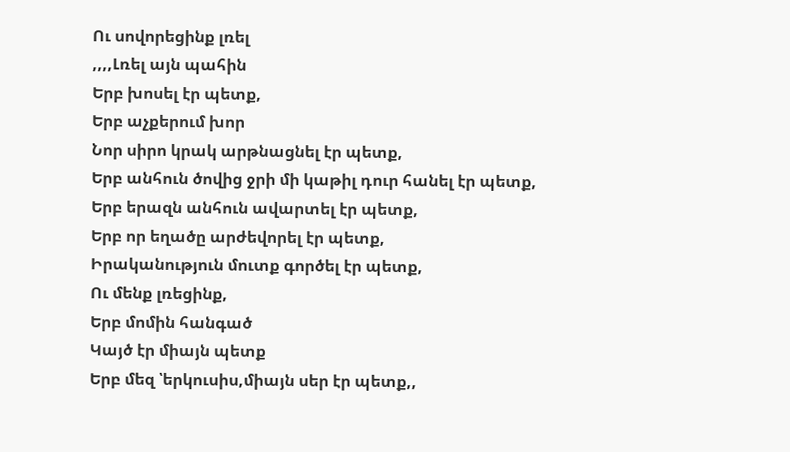Ու սովորեցինք լռել
,,,,Լռել այն պահին
Երբ խոսել էր պետք,
Երբ աչքերում խոր
Նոր սիրո կրակ արթնացնել էր պետք,
Երբ անհուն ծովից ջրի մի կաթիլ դուր հանել էր պետք,
Երբ երազն անհուն ավարտել էր պետք,
Երբ որ եղածը արժեվորել էր պետք,
Իրականություն մուտք գործել էր պետք,
Ու մենք լռեցինք,
Երբ մոմին հանգած
Կայծ էր միայն պետք
Երբ մեզ ՝երկուսիս,միայն սեր էր պետք,,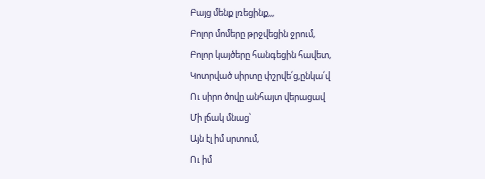Բայց մենք լռեցինք,,,
Բոլոր մոմերը թրջվեցին ջրում,
Բոլոր կայծերը հանգեցին հավետ,
Կոտրված սիրտը փշրվե՛ց,ընկա՛վ
Ու սիրո ծովը անհայտ վերացավ
Մի լճակ մնաց՝
Այն էլ իմ սրտում,
Ու իմ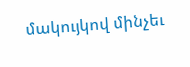մակույկով մինչեւ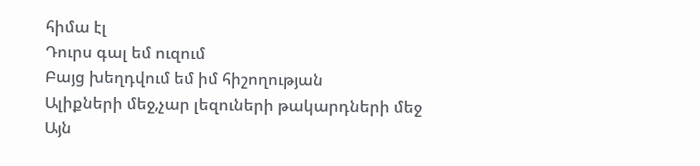հիմա էլ
Դուրս գալ եմ ուզում
Բայց խեղդվում եմ իմ հիշողության
Ալիքների մեջ,չար լեզուների թակարդների մեջ
Այն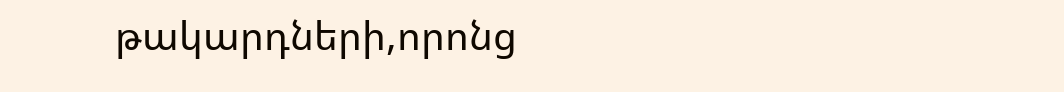թակարդների,որոնց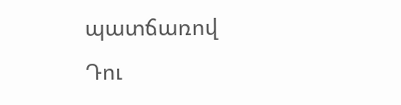պատճառով
Դու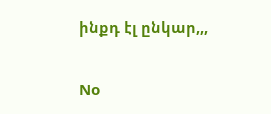ինքդ էլ ընկար,,,

No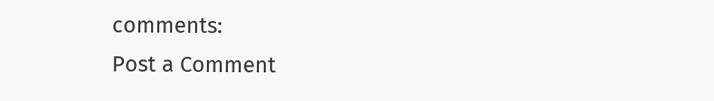comments:
Post a Comment